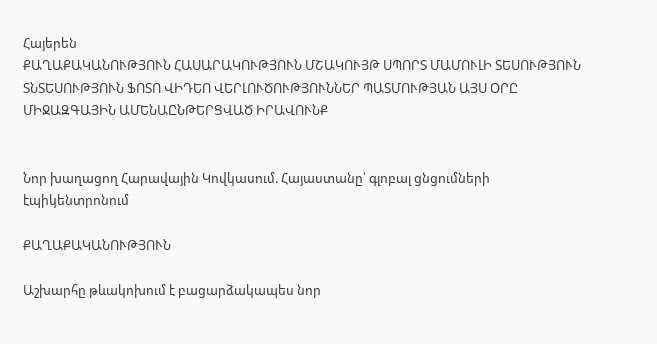Հայերեն
ՔԱՂԱՔԱԿԱՆՈՒԹՅՈՒՆ ՀԱՍԱՐԱԿՈՒԹՅՈՒՆ ՄՇԱԿՈՒՅԹ ՍՊՈՐՏ ՄԱՄՈՒԼԻ ՏԵՍՈՒԹՅՈՒՆ ՏՆՏԵՍՈՒԹՅՈՒՆ ՖՈՏՈ ՎԻԴԵՈ ՎԵՐԼՈՒԾՈՒԹՅՈՒՆՆԵՐ ՊԱՏՄՈՒԹՅԱՆ ԱՅՍ ՕՐԸ ՄԻՋԱԶԳԱՅԻՆ ԱՄԵՆԱԸՆԹԵՐՑՎԱԾ ԻՐԱՎՈՒՆՔ


Նոր խաղացող Հարավային Կովկասում. Հայաստանը՝ գլոբալ ցնցումների էպիկենտրոնում

ՔԱՂԱՔԱԿԱՆՈՒԹՅՈՒՆ

Աշխարհը թևակոխում է բացարձակապես նոր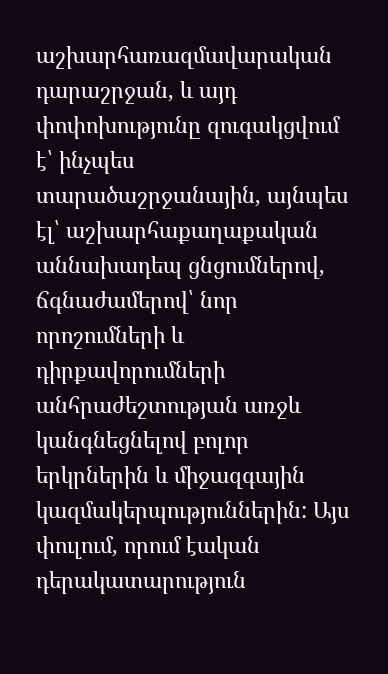աշխարհառազմավարական դարաշրջան, և այդ փոփոխությունը զուգակցվում է՝ ինչպես տարածաշրջանային, այնպես էլ՝ աշխարհաքաղաքական աննախադեպ ցնցումներով, ճգնաժամերով՝ նոր որոշումների և դիրքավորումների անհրաժեշտության առջև կանգնեցնելով բոլոր երկրներին և միջազգային կազմակերպություններին: Այս փուլում, որում էական դերակատարություն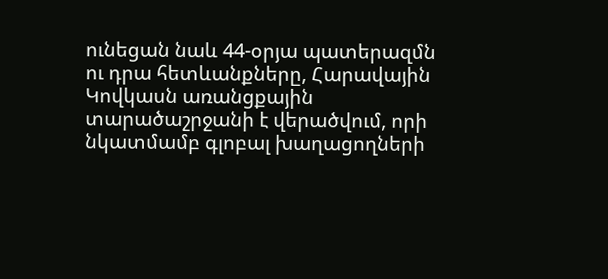ունեցան նաև 44-օրյա պատերազմն ու դրա հետևանքները, Հարավային Կովկասն առանցքային տարածաշրջանի է վերածվում, որի նկատմամբ գլոբալ խաղացողների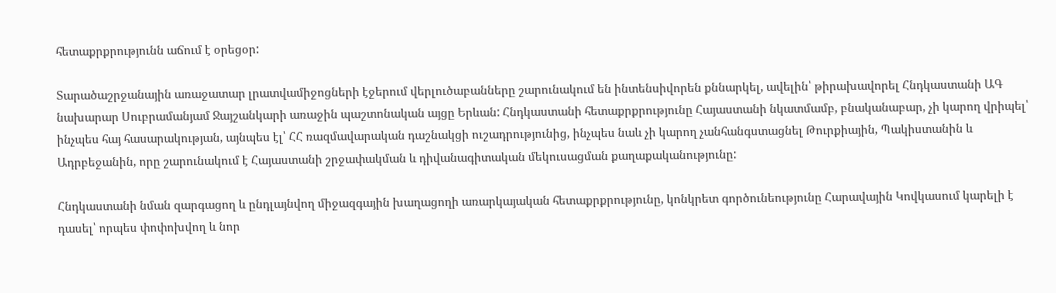հետաքրքրությունն աճում է օրեցօր:

Տարածաշրջանային առաջատար լրատվամիջոցների էջերում վերլուծաբանները շարունակում են ինտենսիվորեն քննարկել, ավելին՝ թիրախավորել Հնդկաստանի ԱԳ նախարար Սուբրամանյամ Ջայշանկարի առաջին պաշտոնական այցը Երևան: Հնդկաստանի հետաքրքրությունը Հայաստանի նկատմամբ, բնականաբար, չի կարող վրիպել՝ ինչպես հայ հասարակության, այնպես էլ՝ ՀՀ ռազմավարական դաշնակցի ուշադրությունից, ինչպես նաև չի կարող չանհանգստացնել Թուրքիային, Պակիստանին և Ադրբեջանին, որը շարունակում է Հայաստանի շրջափակման և դիվանագիտական մեկուսացման քաղաքականությունը:

Հնդկաստանի նման զարգացող և ընդլայնվող միջազգային խաղացողի առարկայական հետաքրքրությունը, կոնկրետ գործունեությունը Հարավային Կովկասում կարելի է դասել՝ որպես փոփոխվող և նոր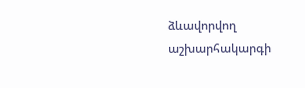ձևավորվող աշխարհակարգի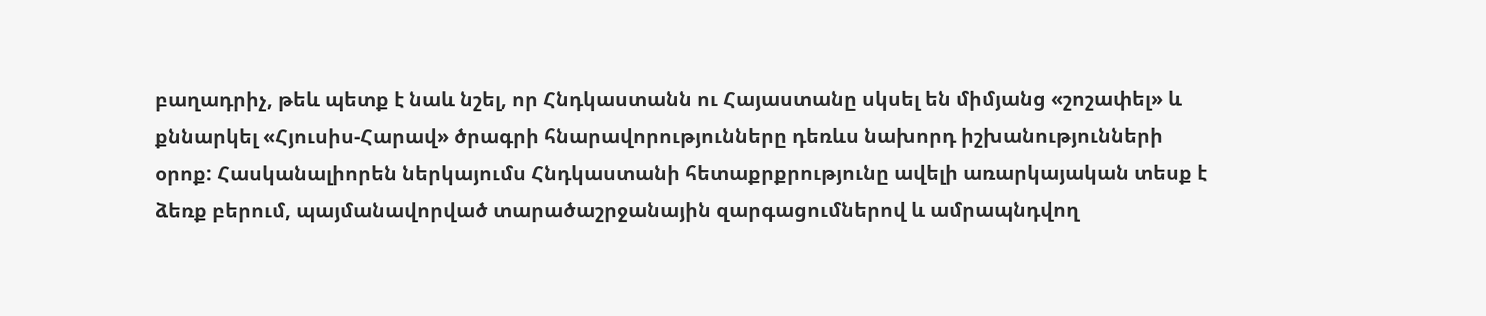բաղադրիչ, թեև պետք է նաև նշել, որ Հնդկաստանն ու Հայաստանը սկսել են միմյանց «շոշափել» և քննարկել «Հյուսիս-Հարավ» ծրագրի հնարավորությունները դեռևս նախորդ իշխանությունների օրոք: Հասկանալիորեն ներկայումս Հնդկաստանի հետաքրքրությունը ավելի առարկայական տեսք է ձեռք բերում, պայմանավորված տարածաշրջանային զարգացումներով և ամրապնդվող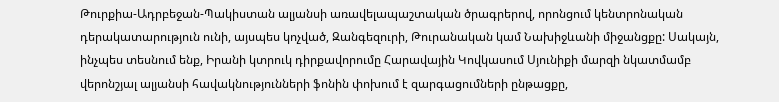Թուրքիա-Ադրբեջան-Պակիստան ալյանսի առավելապաշտական ծրագրերով, որոնցում կենտրոնական դերակատարություն ունի, այսպես կոչված, Զանգեզուրի, Թուրանական կամ Նախիջևանի միջանցքը: Սակայն, ինչպես տեսնում ենք, Իրանի կտրուկ դիրքավորումը Հարավային Կովկասում Սյունիքի մարզի նկատմամբ վերոնշյալ ալյանսի հավակնությունների ֆոնին փոխում է զարգացումների ընթացքը,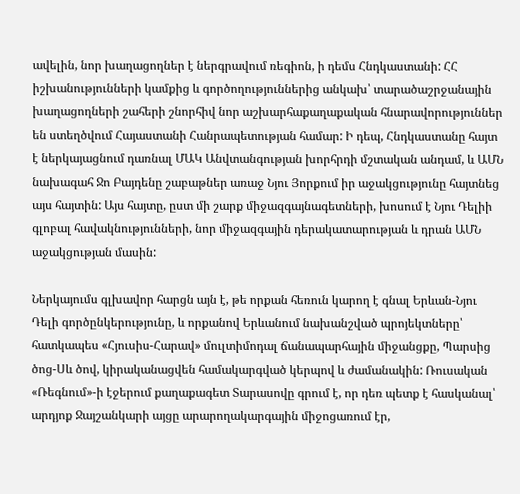ավելին, նոր խաղացողներ է ներգրավում ռեգիոն, ի դեմս Հնդկաստանի: ՀՀ իշխանությունների կամքից և գործողություններից անկախ՝ տարածաշրջանային խաղացողների շահերի շնորհիվ նոր աշխարհաքաղաքական հնարավորություններ են ստեղծվում Հայաստանի Հանրապետության համար: Ի դեպ, Հնդկաստանը հայտ է ներկայացնում դառնալ ՄԱԿ Անվտանգության խորհրդի մշտական անդամ, և ԱՄՆ նախագահ Ջո Բայդենը շաբաթներ առաջ Նյու Յորքում իր աջակցությունը հայտնեց այս հայտին: Այս հայտը, ըստ մի շարք միջազգայնագետների, խոսում է Նյու Դելիի գլոբալ հավակնությունների, նոր միջազգային դերակատարության և դրան ԱՄՆ աջակցության մասին:

Ներկայումս գլխավոր հարցն այն է, թե որքան հեռուն կարող է գնալ Երևան-Նյու Դելի գործընկերությունը, և որքանով Երևանում նախանշված պրոյեկտները՝ հատկապես «Հյուսիս-Հարավ» մուլտիմոդալ ճանապարհային միջանցքը, Պարսից ծոց-Սև ծով, կիրականացվեն համակարգված կերպով և ժամանակին: Ռուսական «Ռեգնում»-ի էջերում քաղաքագետ Տարասովը գրում է, որ դեռ պետք է հասկանալ՝ արդյոք Ջայշանկարի այցը արարողակարգային միջոցառում էր,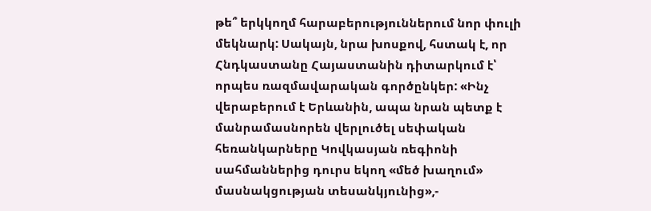թե՞ երկկողմ հարաբերություններում նոր փուլի մեկնարկ: Սակայն, նրա խոսքով, հստակ է, որ Հնդկաստանը Հայաստանին դիտարկում է՝ որպես ռազմավարական գործընկեր: «Ինչ վերաբերում է Երևանին, ապա նրան պետք է մանրամասնորեն վերլուծել սեփական հեռանկարները Կովկասյան ռեգիոնի սահմաններից դուրս եկող «մեծ խաղում» մասնակցության տեսանկյունից»,-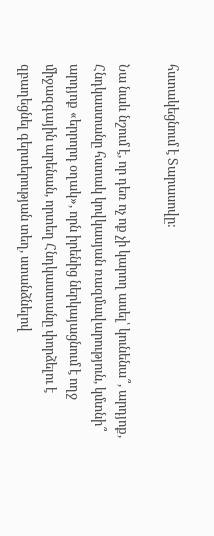հստակեցնում է Տարասովը:

Նա նաև նշում է, որ դեռ ոչ ոք չի կարող ասել՝ կունենա՞, արդյոք, Հնդկաստանը հստակ կովկասյան ռազմավարություն, կմտնի՞ արդյոք «երրորդ օղակ», որն իրենից ներկայացնում է ողջ միջազգային արենան, որտեղ Հնդկաստանը փորձելու է զբաղեցնել գերտերության տեղ, ստանձնելով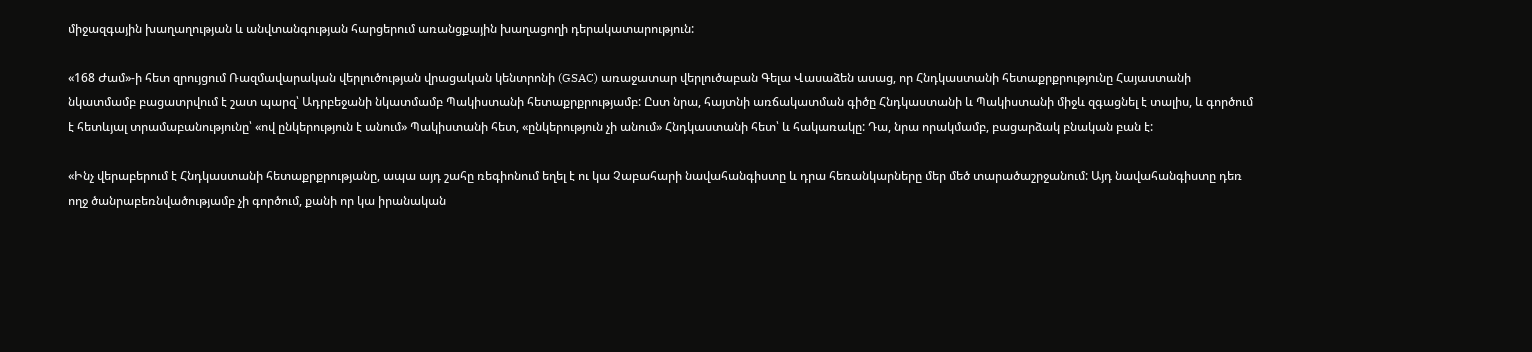միջազգային խաղաղության և անվտանգության հարցերում առանցքային խաղացողի դերակատարություն:

«168 Ժամ»-ի հետ զրույցում Ռազմավարական վերլուծության վրացական կենտրոնի (GSAC) առաջատար վերլուծաբան Գելա Վասաձեն ասաց, որ Հնդկաստանի հետաքրքրությունը Հայաստանի նկատմամբ բացատրվում է շատ պարզ՝ Ադրբեջանի նկատմամբ Պակիստանի հետաքրքրությամբ: Ըստ նրա, հայտնի առճակատման գիծը Հնդկաստանի և Պակիստանի միջև զգացնել է տալիս, և գործում է հետևյալ տրամաբանությունը՝ «ով ընկերություն է անում» Պակիստանի հետ, «ընկերություն չի անում» Հնդկաստանի հետ՝ և հակառակը: Դա, նրա որակմամբ, բացարձակ բնական բան է:

«Ինչ վերաբերում է Հնդկաստանի հետաքրքրությանը, ապա այդ շահը ռեգիոնում եղել է ու կա Չաբահարի նավահանգիստը և դրա հեռանկարները մեր մեծ տարածաշրջանում: Այդ նավահանգիստը դեռ ողջ ծանրաբեռնվածությամբ չի գործում, քանի որ կա իրանական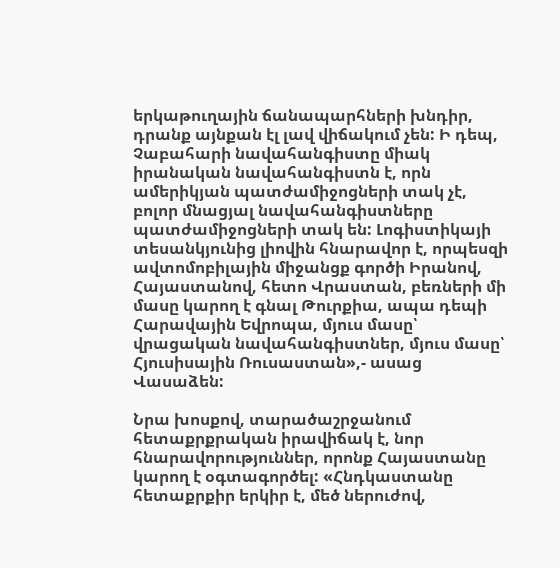երկաթուղային ճանապարհների խնդիր, դրանք այնքան էլ լավ վիճակում չեն: Ի դեպ, Չաբահարի նավահանգիստը միակ իրանական նավահանգիստն է, որն ամերիկյան պատժամիջոցների տակ չէ, բոլոր մնացյալ նավահանգիստները պատժամիջոցների տակ են: Լոգիստիկայի տեսանկյունից լիովին հնարավոր է, որպեսզի ավտոմոբիլային միջանցք գործի Իրանով, Հայաստանով, հետո Վրաստան, բեռների մի մասը կարող է գնալ Թուրքիա, ապա դեպի Հարավային Եվրոպա, մյուս մասը՝ վրացական նավահանգիստներ, մյուս մասը՝ Հյուսիսային Ռուսաստան»,- ասաց Վասաձեն:

Նրա խոսքով, տարածաշրջանում հետաքրքրական իրավիճակ է, նոր հնարավորություններ, որոնք Հայաստանը կարող է օգտագործել: «Հնդկաստանը հետաքրքիր երկիր է, մեծ ներուժով,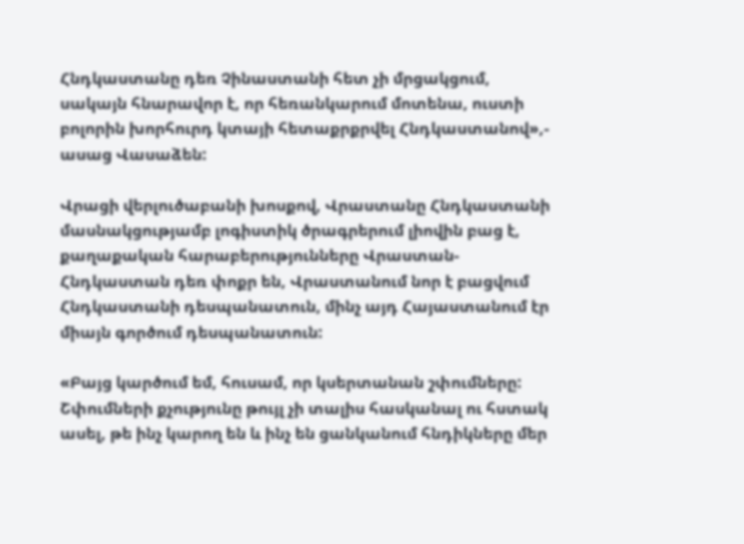Հնդկաստանը դեռ Չինաստանի հետ չի մրցակցում, սակայն հնարավոր է, որ հեռանկարում մոտենա, ուստի բոլորին խորհուրդ կտայի հետաքրքրվել Հնդկաստանով»,- ասաց Վասաձեն:

Վրացի վերլուծաբանի խոսքով, Վրաստանը Հնդկաստանի մասնակցությամբ լոգիստիկ ծրագրերում լիովին բաց է, քաղաքական հարաբերությունները Վրաստան-Հնդկաստան դեռ փոքր են, Վրաստանում նոր է բացվում Հնդկաստանի դեսպանատուն, մինչ այդ Հայաստանում էր միայն գործում դեսպանատուն:

«Բայց կարծում եմ, հուսամ, որ կսերտանան շփումները: Շփումների քչությունը թույլ չի տալիս հասկանալ ու հստակ ասել, թե ինչ կարող են և ինչ են ցանկանում հնդիկները մեր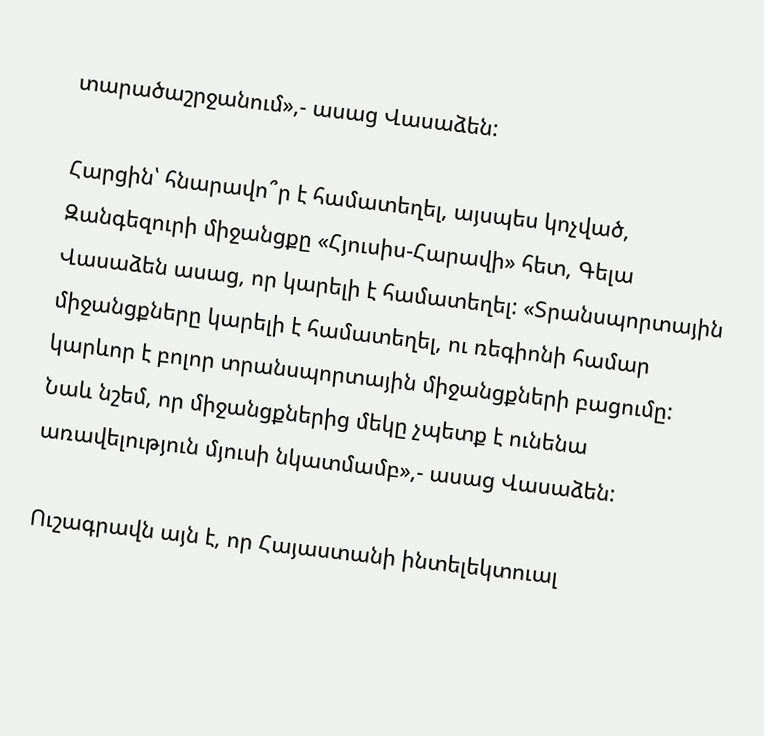տարածաշրջանում»,- ասաց Վասաձեն:

Հարցին՝ հնարավո՞ր է համատեղել, այսպես կոչված, Զանգեզուրի միջանցքը «Հյուսիս-Հարավի» հետ, Գելա Վասաձեն ասաց, որ կարելի է համատեղել: «Տրանսպորտային միջանցքները կարելի է համատեղել, ու ռեգիոնի համար կարևոր է բոլոր տրանսպորտային միջանցքների բացումը: Նաև նշեմ, որ միջանցքներից մեկը չպետք է ունենա առավելություն մյուսի նկատմամբ»,- ասաց Վասաձեն:

Ուշագրավն այն է, որ Հայաստանի ինտելեկտուալ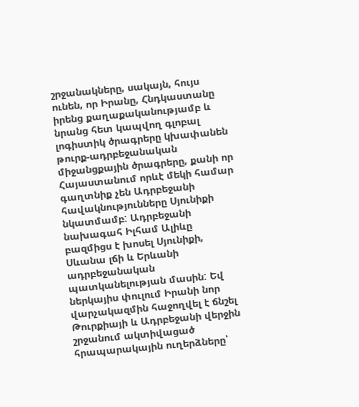շրջանակները, սակայն, հույս ունեն, որ Իրանը, Հնդկաստանը իրենց քաղաքականությամբ և նրանց հետ կապվող գլոբալ լոգիստիկ ծրագրերը կխափանեն թուրք-ադրբեջանական միջանցքային ծրագրերը, քանի որ Հայաստանում որևէ մեկի համար գաղտնիք չեն Ադրբեջանի հավակնությունները Սյունիքի նկատմամբ: Ադրբեջանի նախագահ Իլհամ Ալիևը բազմիցս է խոսել Սյունիքի, Սևանա լճի և Երևանի ադրբեջանական պատկանելության մասին: Եվ ներկայիս փուլում Իրանի նոր վարչակազմին հաջողվել է ճնշել Թուրքիայի և Ադրբեջանի վերջին շրջանում ակտիվացած հրապարակային ուղերձները՝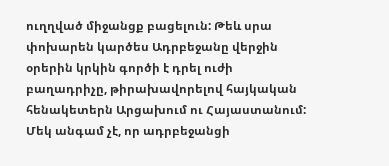ուղղված միջանցք բացելուն: Թեև սրա փոխարեն կարծես Ադրբեջանը վերջին օրերին կրկին գործի է դրել ուժի բաղադրիչը, թիրախավորելով հայկական հենակետերն Արցախում ու Հայաստանում: Մեկ անգամ չէ, որ ադրբեջանցի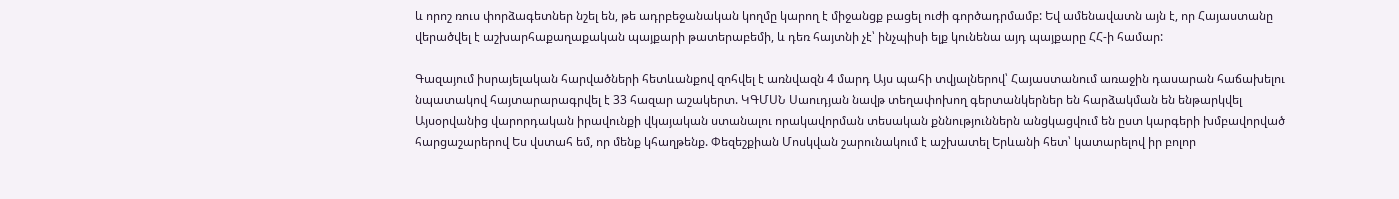և որոշ ռուս փորձագետներ նշել են, թե ադրբեջանական կողմը կարող է միջանցք բացել ուժի գործադրմամբ: Եվ ամենավատն այն է, որ Հայաստանը վերածվել է աշխարհաքաղաքական պայքարի թատերաբեմի, և դեռ հայտնի չէ՝ ինչպիսի ելք կունենա այդ պայքարը ՀՀ-ի համար:

Գազայում իսրայելական հարվածների հետևանքով զոհվել է առնվազն 4 մարդ Այս պահի տվյալներով՝ Հայաստանում առաջին դասարան հաճախելու նպատակով հայտարարագրվել է 33 հազար աշակերտ. ԿԳՄՍՆ Սաուդյան նավթ տեղափոխող գերտանկերներ են հարձակման են ենթարկվել Այսօրվանից վարորդական իրավունքի վկայական ստանալու որակավորման տեսական քննություններն անցկացվում են ըստ կարգերի խմբավորված հարցաշարերով Ես վստահ եմ, որ մենք կհաղթենք. Փեզեշքիան Մոսկվան շարունակում է աշխատել Երևանի հետ՝ կատարելով իր բոլոր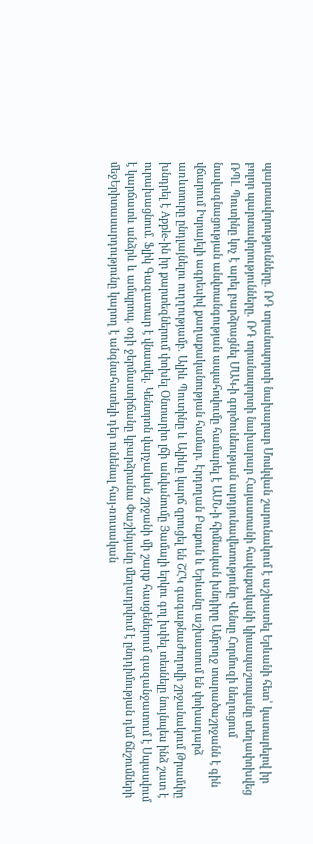պարտավորությունները. ՌԴ տրանսպորտի նախարար Մոսկվան շարունակում է աշխատել Երևանի հետ՝ կատարելով իր բոլոր պարտավորությունները. ՌԴ տրանսպորտի նախարար Հայաստանի հավաքականի կիսապաշտպանը տեղափոխվեց ՌՊԼ Պուտինը կոչ է արել բարձրացնել ՄԱԿ-ի գործունեության արդյունավետությունը Վենսը Հորմուզի նեղուցում նավագնացության անվտանգության ապահովումը համարել է ԱՄՆ-ի հիմնական խնդիրը Ամբողջ տարածաշրջանն է գին վճարում Իսրայելի ագրեuիվ քաղաքականության համար. Էրդողան Բաքուն և Երևանը աշխատում են փոխադարձ առևտուրը ընդլայնելու ուղղությամբ. Ալիև Պուտինը և Ալիևը կարճ զրուցել են ՇՀԿ գագաթնաժողովի շրջանակում Թրամփը խնդրել է Apple-ին իր քարտեզներում փոխել Օնտարիո լճի անվանումը Յամալի երկու գոլ խփել տեսնելը նույնպես ինձ շատ է ուրախացնում. Ֆլիկ Գազատար է վնասվել. Կենտրոն վարչական շրջանի մի շարք հասցեներում գազանջատում է Սպասվում է կարճատև անձրև և ամպրոպ. օդի ջերմաստիճանը կբարձրանա Փաշինյանը մեղադրվում է ընդդիմության դեմ ճնշումների մեջԵրիտասարդությունը կարող է անգնահատելի դեր ունենալ հայ-ռուսական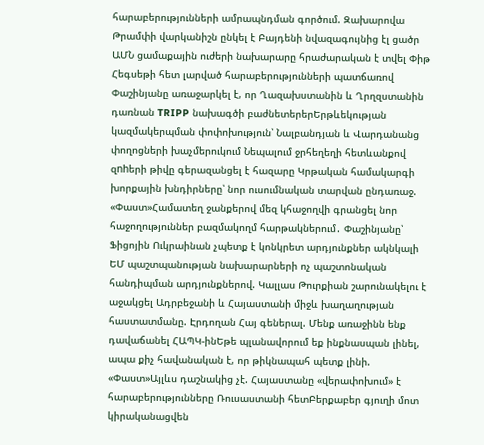հարաբերությունների ամրապնդման գործում. Զախարովա Թրամփի վարկանիշն ընկել է Բայդենի նվազագույնից էլ ցածր ԱՄՆ ցամաքային ուժերի նախարարը հրաժարական է տվել Փիթ Հեգսեթի հետ լարված հարաբերությունների պատճառով Փաշինյանը առաջարկել է, որ Ղազախստանին և Ղրղզստանին դառնան TRIPP նախագծի բաժնետերերԵրթևեկության կազմակերպման փոփոխություն՝ Նալբանդյան և Վարդանանց փողոցների խաչմերուկում Նեպալում ջրհեղեղի հետևանքով զnhերի թիվը գերազանցել է հազարը Կրթական համակարգի խորքային խնդիրները՝ նոր ուսումնական տարվան ընդառաջ. «Փաստ»Համատեղ ջանքերով մեզ կհաջողվի գրանցել նոր հաջողություններ բազմակողմ հարթակներում․ Փաշինյանը՝ Ֆիցոյին Ուկրաինան չպետք է կոնկրետ արդյունքներ ակնկալի ԵՄ պաշտպանության նախարարների ոչ պաշտոնական հանդիպման արդյունքներով. Կալլաս Թուրքիան շարունակելու է աջակցել Ադրբեջանի և Հայաստանի միջև խաղաղության հաստատմանը. Էրդողան Հայ գեներալ. Մենք առաջինն ենք դավաճանել ՀԱՊԿ-ինԵթե պլանավորում եք ինքնասպան լինել, ապա քիչ հավանական է, որ թիկնապահ պետք լինի. «Փաստ»Այլևս դաշնակից չէ. Հայաստանը «վերափոխում» է հարաբերությունները Ռուսաստանի հետԲերքաբեր գյուղի մոտ կիրականացվեն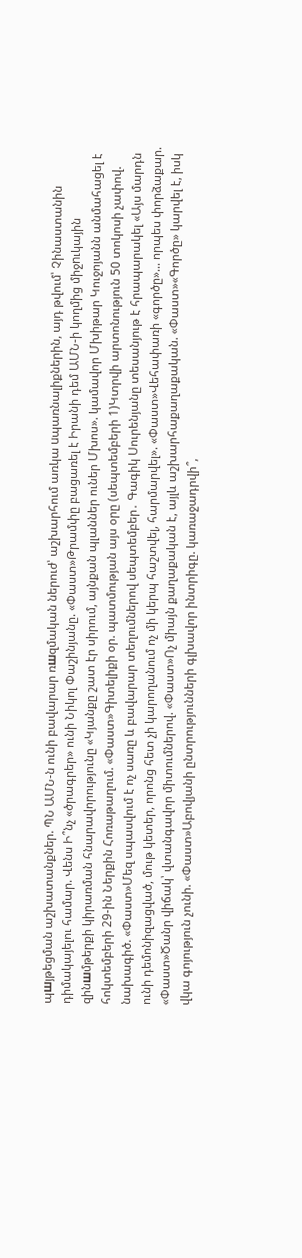պшյթեցման աշխատանքներ. ՊՆ ԱՄՆ-ն ունի բավարար ռшզմական ներուժ՝ աշխարհում առկա uպառնալիքներին, այդ թվում՝ Չինաստանին դիմակայելու համար. Վենս Ի՞նչ «ծրագրեր» ունի Նիկոլ Փաշինյանը. «Փաստ»Թրամփը բացառել է Իրանի դեմ ԱՄՆ-ի կողմից միջnւկային զինшմթերքի կիրառման հնարավորությունը «Կյանքը շատ էր սիրում, այնքան պլաններ ուներ Մխոս». կամավոր Մխիթար Կուջոյանն անմահացել է հոկտեմբերի 29-ին Ներքին Հոռաթաղում. «Փաստ»Գիտելիքի օր. պատմության այս օրը (սեպտեմբերի 1)Կտրվի արտոնություն 50 տոկոսի չափով. նախագիծ. «Փաստ»Մեզ սպասվում է ոչ սառը և բավարար տեղումներով սեպտեմբեր․ Գագիկ Սուրենյանը տեսանյութ է հրապարակել «Այս մարդն ունի դեմոնիզացված, մութ կետեր, որոնց հետ չի կարողանում ոչ մի կերպ հաշտվել, հարմարվել». «Փաստ»Վեհափառի «գործը»... որպես փորձաքար. «Փաստ»Ծանր վիճակ՝ վտանգավոր միտումներով. «Փաստ»Ոչ միայն քաղաքական է, այլև աշխարհաքաղաքական. «Փաստ»«Գործը» կարվել է, իսկ վկա գոյություն չունի. «Փաստ»Աբովյանի ընտրությունների գլխավոր ինտրիգը. կառաջադրվի՞,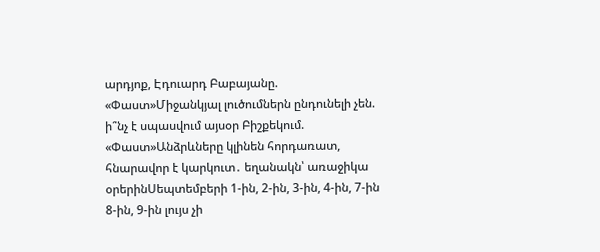արդյոք, Էդուարդ Բաբայանը. «Փաստ»Միջանկյալ լուծումներն ընդունելի չեն. ի՞նչ է սպասվում այսօր Բիշքեկում. «Փաստ»Անձրևները կլինեն հորդառատ, հնարավոր է կարկուտ․ եղանակն՝ առաջիկա օրերինՍեպտեմբերի 1-ին, 2-ին, 3-ին, 4-ին, 7-ին 8-ին, 9-ին լույս չի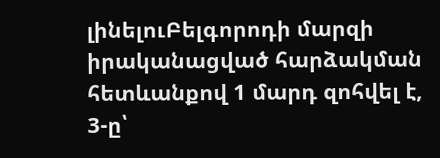լինելուԲելգորոդի մարզի իրականացված հարձակման հետևանքով 1 մարդ զոհվել է, 3-ը՝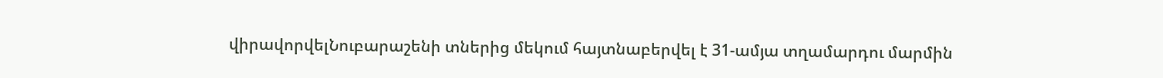վիրավորվելՆուբարաշենի տներից մեկում հայտնաբերվել է 31-ամյա տղամարդու մարմին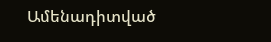Ամենադիտված